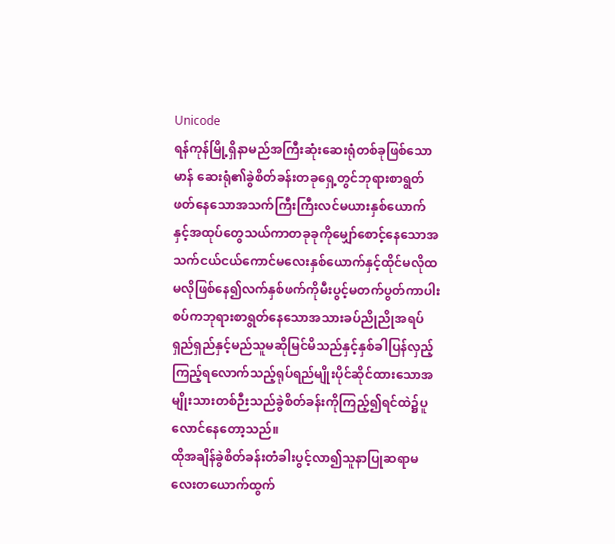Unicode
ရန်ကုန်မြို့ရှိနာမည်အကြီးဆုံးဆေးရုံတစ်ခုဖြစ်သော မာန် ဆေးရုံ၏ခွဲစိတ်ခန်းတခုရှေ့တွင်ဘုရားစာရွတ်ဖတ်နေသောအသက်ကြီးကြီးလင်မယားနှစ်ယောက်နှင့်အထုပ်တွေသယ်ကာတခုခုကိုမျှော်စောင့်နေသောအသက်ငယ်ငယ်ကောင်မလေးနှစ်ယောက်နှင့်ထိုင်မလိုထမလိုဖြစ်နေ၍လက်နှစ်ဖက်ကိုမီးပွင့်မတက်ပွတ်ကာပါးစပ်ကဘုရားစာရွတ်နေသောအသားခပ်ညိုညိုအရပ်ရှည်ရှည်နှင့်မည်သူမဆိုမြင်မိသည်နှင့်နှစ်ခါပြန်လှည့်ကြည့်ရလောက်သည့်ရုပ်ရည်မျိုးပိုင်ဆိုင်ထားသောအမျိုးသားတစ်ဉီးသည်ခွဲစိတ်ခန်းကိုကြည့်၍ရင်ထဲ၌ပူလောင်နေတော့သည်။
ထိုအချိန်ခွဲစိတ်ခန်းတံခါးပွင့်လာ၍သူနာပြုဆရာမလေးတယောက်ထွက်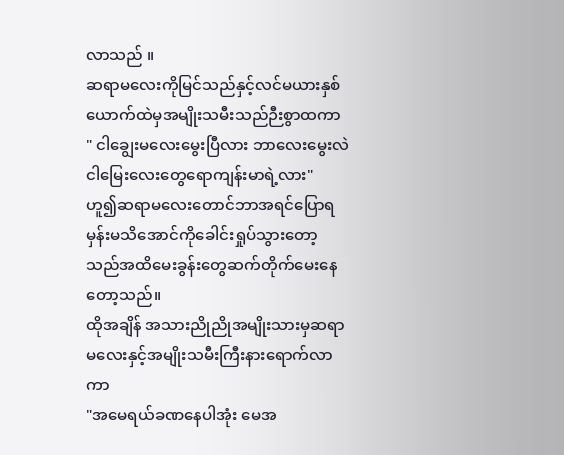လာသည် ။
ဆရာမလေးကိုမြင်သည်နှင့်လင်မယားနှစ်ယောက်ထဲမှအမျိုးသမီးသည်ဉီးစွာထကာ
" ငါချွေးမလေးမွေးပြီလား ဘာလေးမွေးလဲ ငါမြေးလေးတွေရောကျန်းမာရဲ့လား"
ဟူ၍ဆရာမလေးတောင်ဘာအရင်ပြောရမှန်းမသိအောင်ကိုခေါင်းရှုပ်သွားတော့သည်အထိမေးခွန်းတွေဆက်တိုက်မေးနေတော့သည်။
ထိုအချိန် အသားညိုညိုအမျိုးသားမှဆရာမလေးနှင့်အမျိုးသမီးကြီးနားရောက်လာကာ
"အမေရယ်ခဏနေပါအုံး မေအ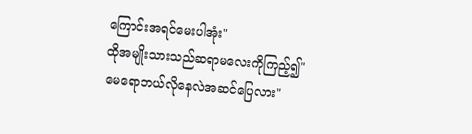ကြောင်းအရင်မေးပါအုံး"
ထိုအမျိုးသားသည်ဆရာမလေးကိုကြည့်၍"မေရောဘယ်လိုနေလဲအဆင်ပြေလား"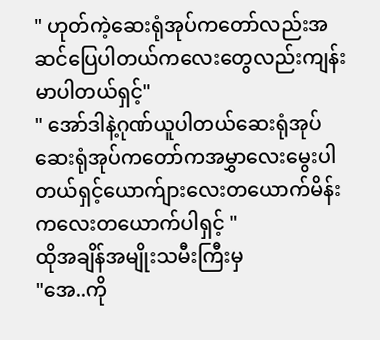" ဟုတ်ကဲ့ဆေးရုံအုပ်ကတော်လည်းအဆင်ပြေပါတယ်ကလေးတွေလည်းကျန်းမာပါတယ်ရှင့်"
" အော်ဒါနဲ့ဂုဏ်ယူပါတယ်ဆေးရုံအုပ် ဆေးရုံအုပ်ကတော်ကအမွှာလေးမွေးပါတယ်ရှင့်ယောက်ျားလေးတယောက်မိန်းကလေးတယောက်ပါရှင့် "
ထိုအချိန်အမျိုးသမီးကြီးမှ
"အေ..ကို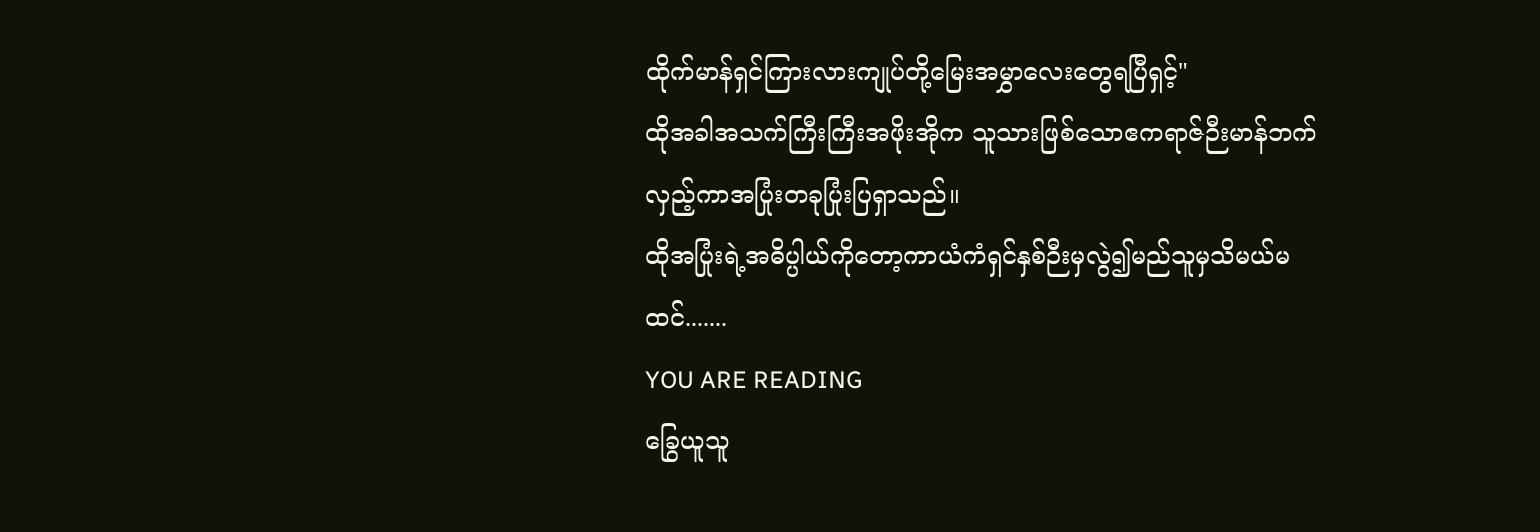ထိုက်မာန်ရှင်ကြားလားကျုပ်တို့မြေးအမွှာလေးတွေရပြီရှင့်"
ထိုအခါအသက်ကြီးကြီးအဖိုးအိုက သူသားဖြစ်သောဧကရာဇ်ဉီးမာန်ဘက်လှည့်ကာအပြုံးတခုပြုံးပြရှာသည်။
ထိုအပြုံးရဲ့အဓိပ္ပါယ်ကိုတော့ကာယံကံရှင်နှစ်ဉီးမှလွဲ၍မည်သူမှသိမယ်မထင်.......
YOU ARE READING
ခြွေယူသူ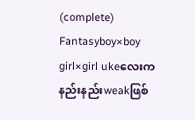(complete)
Fantasyboy×boy girl×girl ukeလေးကနည်းနည်းweakဖြစ်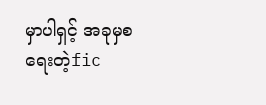မှာပါရှင့် အခုမှစရေးတဲ့fic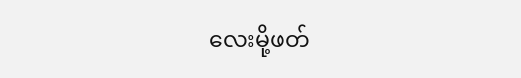လေးမို့ဖတ်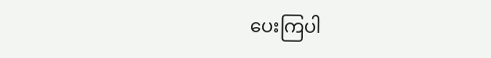ပေးကြပါ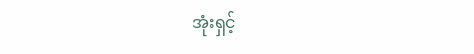အုံးရှင့်